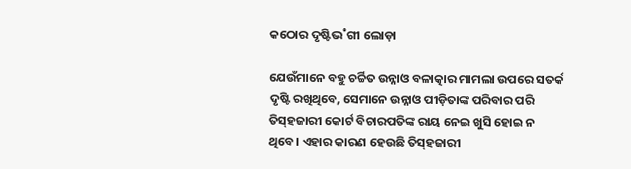କଠୋର ଦୃଷ୍ଟିଭ˚ଗୀ ଲୋଡ଼ା

ଯେଉଁମାନେ ବହୁ ଚର୍ଚ୍ଚିତ ଉନ୍ନାଓ ବଳାତ୍କାର ମାମଲା ଉପରେ ସତର୍କ ଦୃଷ୍ଟି ରଖିଥିବେ, ସେମାନେ ଉନ୍ନାଓ ପୀଡ଼ିତାଙ୍କ ପରିବାର ପରି ତିସ୍‌ହଜାରୀ କୋର୍ଟ ବିଚାରପତିଙ୍କ ରାୟ ନେଇ ଖୁସି ହୋଇ ନ ଥିବେ। ଏହାର କାରଣ ହେଉଛି ତିସ୍‌ହଜାରୀ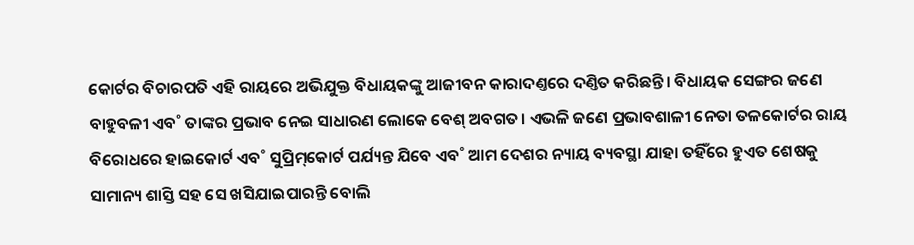କୋର୍ଟର ବିଚାରପତି ଏହି ରାୟରେ ଅଭିଯୁକ୍ତ ବିଧାୟକଙ୍କୁ ଆଜୀବନ କାରାଦଣ୍ତରେ ଦଣ୍ତିତ କରିଛନ୍ତି। ବିଧାୟକ ସେଙ୍ଗର ଜଣେ ବାହୁବଳୀ ଏବ˚ ତାଙ୍କର ପ୍ରଭାବ ନେଇ ସାଧାରଣ ଲୋକେ ବେଶ୍‌ ଅବଗତ। ଏଭଳି ଜଣେ ପ୍ରଭାବଶାଳୀ ନେତା ତଳକୋର୍ଟର ରାୟ ବିରୋଧରେ ହାଇକୋର୍ଟ ଏବ˚ ସୁପ୍ରିମ୍‌କୋର୍ଟ ପର୍ଯ୍ୟନ୍ତ ଯିବେ ଏବ˚ ଆମ ଦେଶର ନ୍ୟାୟ ବ୍ୟବସ୍ଥା ଯାହା ତହିଁରେ ହୁଏତ ଶେଷକୁ ସାମାନ୍ୟ ଶାସ୍ତି ସହ ସେ ଖସିଯାଇପାରନ୍ତି ବୋଲି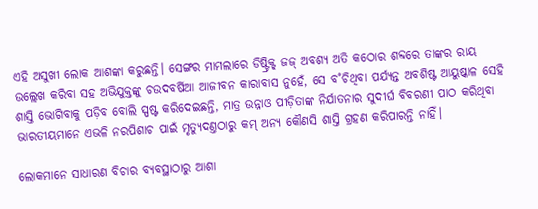ଏହି ଅସୁଖୀ ଲୋକ ଆଶଙ୍କା କରୁଛନ୍ତି। ସେଙ୍ଗର ମାମଲାରେ ଡିଷ୍ଟ୍ରିକ୍ଟ୍‌ ଜଜ୍‌ ଅବଶ୍ୟ ଅତି କଠୋର ଶବ୍ଦରେ ତାଙ୍କର ରାୟ ଉଲ୍ଲେଖ କରିବା ସହ ଅଭିଯୁକ୍ତଙ୍କୁ ଚଉଦବର୍ଷିଆ ଆଜୀବନ କାରାବାସ ନୁହେଁ, ସେ ବ˚ଚିଥିବା ପର୍ଯ୍ୟନ୍ତ ଅବଶିଷ୍ଟ ଆୟୁଷ୍କାଳ ସେହି ଶାସ୍ତି ଭୋଗିବାକୁ ପଡ଼ିବ ବୋଲି ସ୍ପଷ୍ଟ କରିଦେଇଛନ୍ତି, ମାତ୍ର ଉନ୍ନାଓ ପୀଡ଼ିତାଙ୍କ ନିର୍ଯାତନାର ସୁଦୀର୍ଘ ବିବରଣୀ ପାଠ କରିଥିବା ଭାରତୀୟମାନେ ଏଭଳି ନରପିଶାଚ ପାଇଁ ମୃତ୍ୟୁଦଣ୍ତଠାରୁ କମ୍‌ ଅନ୍ୟ କୌଣସି ଶାସ୍ତି ଗ୍ରହଣ କରିପାରନ୍ତି ନାହିଁ।

ଲୋକମାନେ ସାଧାରଣ ବିଚାର ବ୍ୟବସ୍ଥାଠାରୁ ଆଶା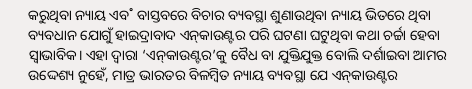କରୁଥିବା ନ୍ୟାୟ ଏବ˚ ବାସ୍ତବରେ ବିଚାର ବ୍ୟବସ୍ଥା ଶୁଣାଉଥିବା ନ୍ୟାୟ ଭିତରେ ଥିବା ବ୍ୟବଧାନ ଯୋଗୁଁ ହାଇଦ୍ରାବାଦ ଏନ୍‌କାଉଣ୍ଟର ପରି ଘଟଣା ଘଟୁଥିବା କଥା ଚର୍ଚ୍ଚା ହେବା ସ୍ବାଭାବିକ। ଏହା ଦ୍ବାରା ‘ଏନ୍‌କାଉଣ୍ଟର’କୁ ବୈଧ ବା ଯୁକ୍ତିଯୁକ୍ତ ବୋଲି ଦର୍ଶାଇବା ଆମର ଉଦ୍ଦେଶ୍ୟ ନୁହେଁ, ମାତ୍ର ଭାରତର ବିଳମ୍ବିତ ନ୍ୟାୟ ବ୍ୟବସ୍ଥା ଯେ ଏନ୍‌କାଉଣ୍ଟର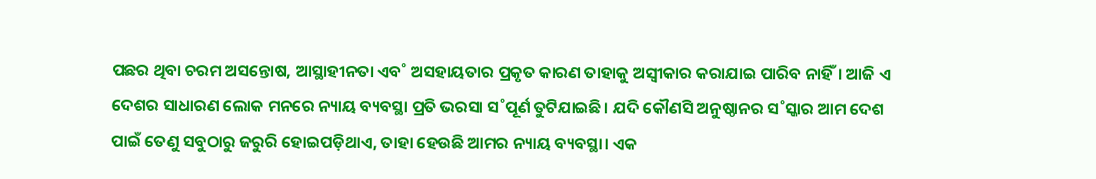ପଛର ଥିବା ଚରମ ଅସନ୍ତୋଷ, ଆସ୍ଥାହୀନତା ଏବ˚ ଅସହାୟତାର ପ୍ରକୃତ କାରଣ ତାହାକୁ ଅସ୍ବୀକାର କରାଯାଇ ପାରିବ ନାହିଁ। ଆଜି ଏ ଦେଶର ସାଧାରଣ ଲୋକ ମନରେ ନ୍ୟାୟ ବ୍ୟବସ୍ଥା ପ୍ରତି ଭରସା ସ˚ପୂର୍ଣ ତୁଟିଯାଇଛି। ଯଦି କୌଣସି ଅନୁଷ୍ଠାନର ସ˚ସ୍କାର ଆମ ଦେଶ ପାଇଁ ତେଣୁ ସବୁଠାରୁ ଜରୁରି ହୋଇପଡ଼ିଥାଏ, ତାହା ହେଉଛି ଆମର ନ୍ୟାୟ ବ୍ୟବସ୍ଥା। ଏକ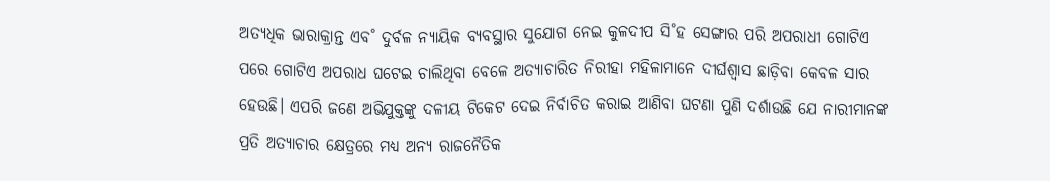ଅତ୍ୟଧିକ ଭାରାକ୍ରାନ୍ତ ଏବ˚ ଦୁର୍ବଳ ନ୍ୟାୟିକ ବ୍ୟବସ୍ଥାର ସୁଯୋଗ ନେଇ କୁଳଦୀପ ସି˚ହ ସେଙ୍ଗାର ପରି ଅପରାଧୀ ଗୋଟିଏ ପରେ ଗୋଟିଏ ଅପରାଧ ଘଟେଇ ଚାଲିଥିବା ବେଳେ ଅତ୍ୟାଚାରିତ ନିରୀହା ମହିଳାମାନେ ଦୀର୍ଘଶ୍ବାସ ଛାଡ଼ିବା କେବଳ ସାର ହେଉଛି। ଏପରି ଜଣେ ଅଭିଯୁକ୍ତଙ୍କୁ ଦଳୀୟ ଟିକେଟ ଦେଇ ନିର୍ବାଚିତ କରାଇ ଆଣିବା ଘଟଣା ପୁଣି ଦର୍ଶାଉଛି ଯେ ନାରୀମାନଙ୍କ ପ୍ରତି ଅତ୍ୟାଚାର କ୍ଷେତ୍ରରେ ମଧ୍ୟ ଅନ୍ୟ ରାଜନୈତିକ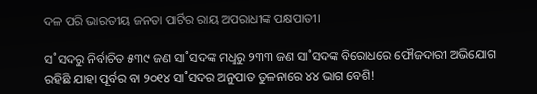ଦଳ ପରି ଭାରତୀୟ ଜନତା ପାର୍ଟିର ରାୟ ଅପରାଧୀଙ୍କ ପକ୍ଷପାତୀ।

ସ˚ସଦରୁ ନିର୍ବାଚିତ ୫୩୯ ଜଣ ସା˚ସଦଙ୍କ ମଧୢରୁ ୨୩୩ ଜଣ ସା˚ସଦଙ୍କ ବିରୋଧରେ ଫୌଜଦାରୀ ଅଭିଯୋଗ ରହିଛି ଯାହା ପୂର୍ବର ବା ୨୦୧୪ ସା˚ସଦର ଅନୁପାତ ତୁଳନାରେ ୪୪ ଭାଗ ବେଶି!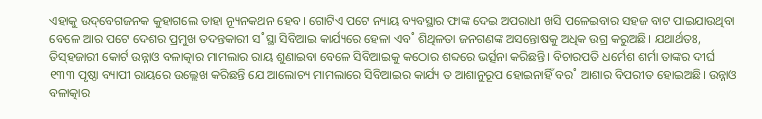ଏହାକୁ ଉଦ୍‌ବେଗଜନକ କୁହାଗଲେ ତାହା ନ୍ୟୂନକଥନ ହେବ। ଗୋଟିଏ ପଟେ ନ୍ୟାୟ ବ୍ୟବସ୍ଥାର ଫା‌ଙ୍କ ଦେଇ ଅପରାଧୀ ଖସି ପଳେଇବାର ସହଜ ବାଟ ପାଇଯାଉଥିବା ବେଳେ ଆର ପଟେ ଦେଶର ପ୍ରମୁଖ ତଦନ୍ତକାରୀ ସ˚ସ୍ଥା ସିବିଆଇ କାର୍ଯ୍ୟରେ ହେଳା ଏବ˚ ଶିଥିଳତା ଜନଗଣଙ୍କ ଅସନ୍ତୋଷକୁ ଅଧିକ ଉଗ୍ର କରୁଅଛି। ଯଥାର୍ଥତଃ, ତିସ୍‌ହଜାରୀ କୋର୍ଟ ଉନ୍ନାଓ ବଳାତ୍କାର ମାମଲାର ରାୟ ଶୁଣାଇବା ବେଳେ ସିବିଆଇକୁ କଠୋର ଶବ୍ଦରେ ଭର୍ତ୍ସନା କରିଛନ୍ତି। ବିଚାରପତି ଧର୍ମେଶ ଶର୍ମା ତାଙ୍କର ଦୀର୍ଘ ୧୩୩ ପୃଷ୍ଠା ବ୍ୟାପୀ ରାୟରେ ଉଲ୍ଲେଖ କରିଛନ୍ତି ଯେ ଆଲୋଚ୍ୟ ମାମଲାରେ ସିବିଆଇର କାର୍ଯ୍ୟ ତ ଆଶାନୁରୂପ ହୋଇନାହିଁ ବର˚ ଆଶାର ବିପରୀତ ହୋଇଅଛି। ଉନ୍ନାଓ ବଳାତ୍କାର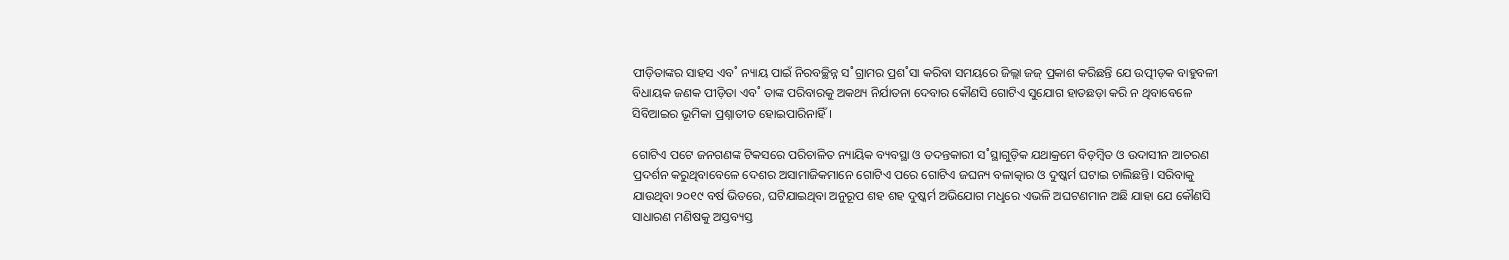ପୀଡ଼ିତାଙ୍କର ସାହସ ଏବ˚ ନ୍ୟାୟ ପାଇଁ ନିରବଚ୍ଛିନ୍ନ ସ˚ଗ୍ରାମର ପ୍ରଶ˚ସା କରିବା ସମୟରେ ଜିଲ୍ଲା ଜଜ୍‌ ପ୍ରକାଶ କରିଛନ୍ତି ଯେ ଉତ୍ପୀଡ଼କ ବାହୁବଳୀ ବିଧାୟକ ଜଣକ ପୀଡ଼ିତା ଏବ˚ ତାଙ୍କ ପରିବାରକୁ ଅକଥ୍ୟ ନିର୍ଯାତନା ଦେବାର କୌଣସି ଗୋଟିଏ ସୁଯୋଗ ହାତଛଡ଼ା କରି ନ ଥିବାବେଳେ ସିବିଆଇର ଭୂମିକା ପ୍ରଶ୍ନାତୀତ ହୋଇପାରିନାହିଁ।

ଗୋଟିଏ ପଟେ ଜନଗଣଙ୍କ ଟିକସରେ ପରିଚାଳିତ ନ୍ୟାୟିକ ବ୍ୟବସ୍ଥା ଓ ତଦନ୍ତକାରୀ ସ˚ସ୍ଥାଗୁଡ଼ିକ ଯଥାକ୍ରମେ ବିଡ଼ମ୍ବିତ ଓ ଉଦାସୀନ ଆଚରଣ ପ୍ରଦର୍ଶନ କରୁଥିବାବେଳେ ଦେଶର ଅସାମାଜିକମାନେ ଗୋଟିଏ ପରେ ଗୋଟିଏ ଜଘନ୍ୟ ବଳାତ୍କାର ଓ ଦୁଷ୍କର୍ମ ଘଟାଇ ଚାଲିଛନ୍ତି। ସରିବାକୁ ଯାଉଥିବା ୨୦୧୯ ବର୍ଷ ଭିତରେ, ଘଟିଯାଇଥିବା ଅନୁରୂପ ଶହ ଶହ ଦୁଷ୍କର୍ମ ଅଭିଯୋଗ ମଧୢରେ ଏଭଳି ଅଘଟଣମାନ ଅଛି ଯାହା ଯେ କୌଣସି ସାଧାରଣ ମଣିଷକୁ ଅସ୍ତବ୍ୟସ୍ତ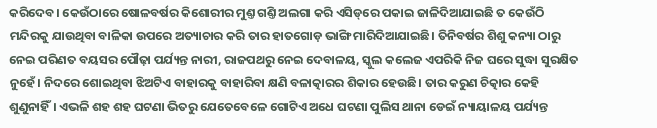କରିଦେବ। କେଉଁଠାରେ ଷୋଳବର୍ଷର କିଶୋରୀର ମୁଣ୍ତ ଗଣ୍ତି ଅଲଗା କରି ଏସିଡ୍‌ରେ ପକାଇ ଜାଳିଦିଆଯାଇଛି ତ କେଉଁଠି ମନ୍ଦିରକୁ ଯାଉଥିବା ବାଳିକା ଉପରେ ଅତ୍ୟାଚାର କରି ତାର ହାତଗୋଡ଼ ଭାଙ୍ଗି ମାରିଦିଆଯାଇଛି। ତିନିବର୍ଷର ଶିଶୁ କନ୍ୟା ଠାରୁ ନେଇ ପରିଣତ ବୟସର ପୌଢ଼ା ପର୍ଯ୍ୟନ୍ତ ନାରୀ, ରାଜପଥରୁ ନେଇ ଦେବାଳୟ, ସ୍କୁଲ କଲେଜ ଏପରିକି ନିଜ ଘରେ ସୁଦ୍ଧା ସୁରକ୍ଷିତ ନୁହେଁ। ନିଦରେ ଶୋଇଥିବା ଝିଅଟିଏ ବାହାରକୁ ବାହାରିବା କ୍ଷଣି ବଳାତ୍କାରର ଶିକାର ହେଉଛି। ତାର କରୁଣ ଚିତ୍କାର କେହି ଶୁଣୁନାହିଁ। ଏଭଳି ଶହ ଶହ ଘଟଣା ଭିତରୁ ଯେତେବେଳେ ଗୋଟିଏ ଅଧେ ଘଟଣା ପୁଲିସ ଥାନା ଡେଇଁ ନ୍ୟାୟାଳୟ ପର୍ଯ୍ୟନ୍ତ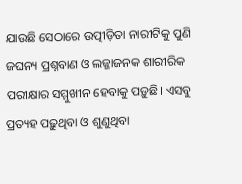ଯାଉଛି ସେଠାରେ ଉତ୍ପୀଡ଼ିତା ନାରୀଟିକୁ ପୁଣି ଜଘନ୍ୟ ପ୍ରଶ୍ନବାଣ ଓ ଲଜ୍ଜାଜନକ ଶାରୀରିକ ପରୀକ୍ଷାର ସମ୍ମୁଖୀନ ହେବାକୁ ପଡ଼ୁଛି। ଏସବୁ ପ୍ରତ୍ୟହ ପଢ଼ୁଥିବା ଓ ଶୁଣୁଥିବା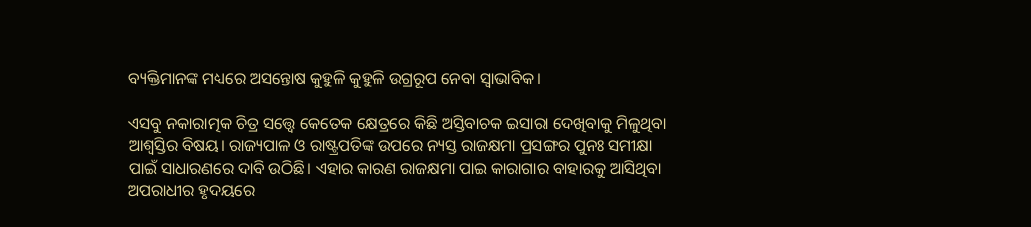ବ୍ୟକ୍ତିମାନଙ୍କ ମଧ୍ୟରେ ଅସନ୍ତୋଷ କୁହୁଳି କୁହୁଳି ଉଗ୍ରରୂପ ନେବା ସ୍ବାଭାବିକ।

ଏସବୁ ନକାରାତ୍ମକ ଚିତ୍ର ସତ୍ତ୍ବେ କେତେକ କ୍ଷେତ୍ରରେ କିଛି ଅସ୍ତିବାଚକ ଇସାରା ଦେଖିବାକୁ ମିଳୁଥିବା ଆଶ୍ବସ୍ତିର ବିଷୟ। ରାଜ୍ୟପାଳ ଓ ରାଷ୍ଟ୍ରପତିଙ୍କ ଉପରେ ନ୍ୟସ୍ତ ରାଜକ୍ଷମା ପ୍ରସଙ୍ଗର ପୁନଃ ସମୀକ୍ଷା ପାଇଁ ସାଧାରଣରେ ଦାବି ଉଠିଛି। ଏହାର କାରଣ ରାଜକ୍ଷମା ପାଇ କାରାଗାର ବାହାରକୁ ଆସିଥିବା ଅପରାଧୀର ହୃଦୟରେ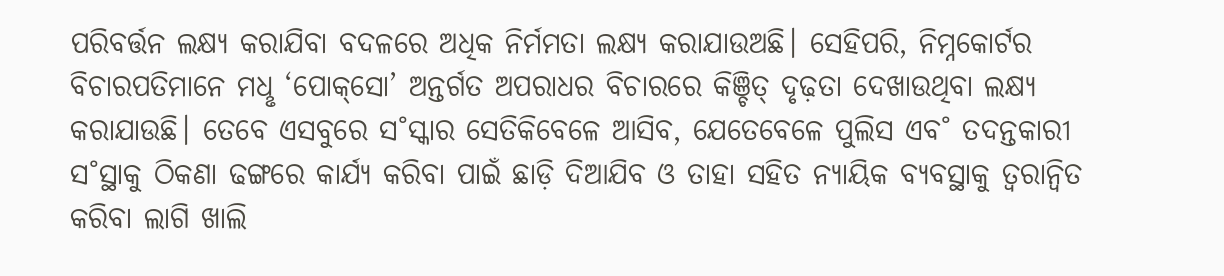ପରିବର୍ତ୍ତନ ଲକ୍ଷ୍ୟ କରାଯିବା ବଦଳରେ ଅଧିକ ନିର୍ମମତା ଲକ୍ଷ୍ୟ କରାଯାଉଅଛି। ସେହିପରି, ନିମ୍ନକୋର୍ଟର ବିଚାରପତିମାନେ ମଧୢ ‘ପୋକ୍‌ସୋ’ ଅନ୍ତର୍ଗତ ଅପରାଧର ବିଚାରରେ କିଞ୍ଚିତ୍ ଦୃଢ଼ତା ଦେଖାଉଥିବା ଲକ୍ଷ୍ୟ କରାଯାଉଛି। ତେବେ ଏସବୁରେ ସ˚ସ୍କାର ସେତିକିବେଳେ ଆସିବ, ଯେତେବେଳେ ପୁଲିସ ଏବ˚ ତଦନ୍ତକାରୀ ସ˚ସ୍ଥାକୁ ଠିକଣା ଢଙ୍ଗରେ କାର୍ଯ୍ୟ କରିବା ପାଇଁ ଛାଡ଼ି ଦିଆଯିବ ଓ ତାହା ସହିତ ନ୍ୟାୟିକ ବ୍ୟବସ୍ଥାକୁ ତ୍ବରାନ୍ବିତ କରିବା ଲାଗି ଖାଲି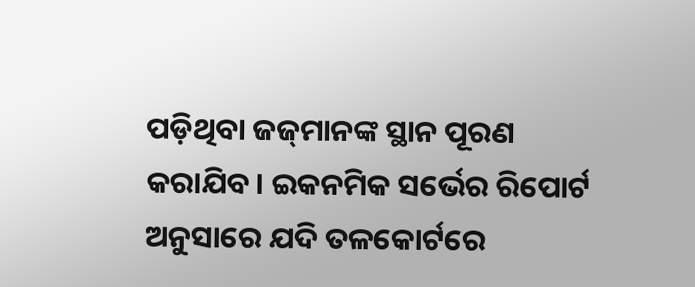ପଡ଼ିଥିବା ଜଜ୍‌ମାନଙ୍କ ସ୍ଥାନ ପୂରଣ କରାଯିବ। ଇକନମିକ ସର୍ଭେର ରିପୋର୍ଟ ଅନୁସାରେ ଯଦି ତଳକୋର୍ଟରେ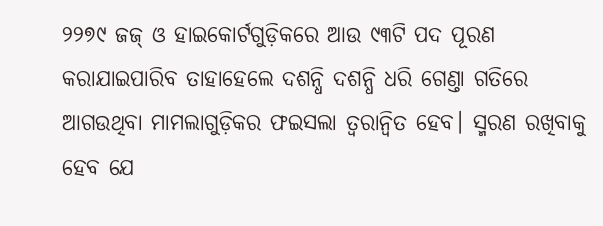୨୨୭୯ ଜଜ୍‌ ଓ ହାଇକୋର୍ଟଗୁଡ଼ିକରେ ଆଉ ୯୩ଟି ପଦ ପୂରଣ କରାଯାଇପାରିବ ତାହାହେଲେ ଦଶନ୍ଧି ଦଶନ୍ଧି ଧରି ଗେଣ୍ତା ଗତିରେ ଆଗଉଥିବା ମାମଲାଗୁଡ଼ିକର ଫଇସଲା ତ୍ବରାନ୍ବିତ ହେବ। ସ୍ମରଣ ରଖିବାକୁ ହେବ ଯେ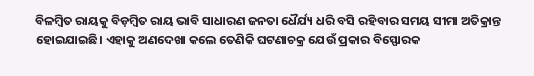ବିଳମ୍ବିତ ରାୟକୁ ବିଡ଼ମ୍ବିତ ରାୟ ଭାବି ସାଧାରଣ ଜନତା ଧୈର୍ଯ୍ୟ ଧରି ବସି ରହିବାର ସମୟ ସୀମା ଅତିକ୍ରାନ୍ତ ହୋଇଯାଇଛି। ଏହାକୁ ଅଣଦେଖା କଲେ ତେଣିକି ଘଟଣାଚକ୍ର ଯେଉଁ ପ୍ରକାର ବିସ୍ଫୋରକ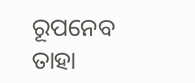ରୂପନେବ ତାହା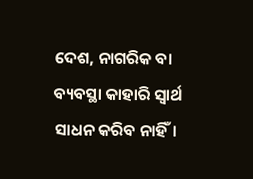ଦେଶ, ନାଗରିକ ବା ବ୍ୟବସ୍ଥା କାହାରି ସ୍ବାର୍ଥ ସାଧନ କରିବ ନାହିଁ।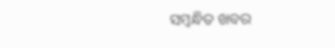ସମ୍ବନ୍ଧିତ ଖବର